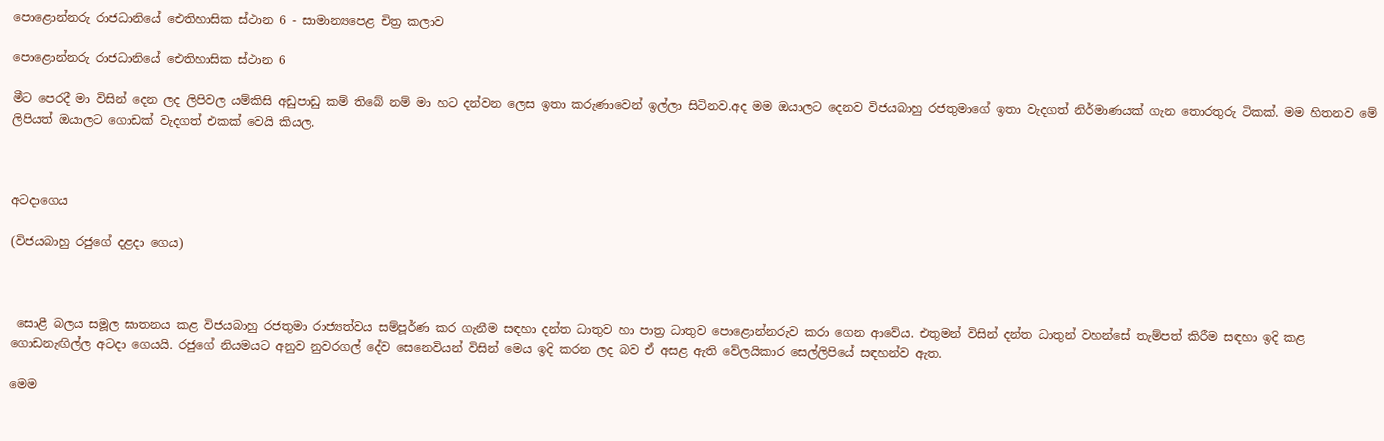පොළොන්නරු රාජධානියේ ඓතිහාසික ස්ථාන 6 - සාමාන්‍යපෙළ චිත්‍ර කලාව

පොළොන්නරු රාජධානියේ ඓතිහාසික ස්ථාන 6

මීට පෙරදී මා විසින් දෙන ලද ලිපිවල යම්කිසි අඩුපාඩු කම් තිබේ නම් මා හට දන්වන ලෙස ඉතා කරුණාවෙන් ඉල්ලා සිටිනව.අද මම ඔයාලට දෙනව විජයබාහු රජතුමාගේ ඉතා වැදගත් නිර්මාණයක් ගැන තොරතුරු ටිකක්. මම හිතනව මේ ලිපියත් ඔයාලට ගොඩක් වැදගත් එකක් වෙයි කියල.



අටදාගෙය

(විජයබාහු රජුගේ දළදා ගෙය)



 සොළී බලය සමූල ඝාතනය කළ විජයබාහු රජතුමා රාජ්‍යත්වය සම්පූර්ණ කර ගැනීම සඳහා දන්ත ධාතුව හා පාත්‍ර ධාතුව පොළොන්නරුව කරා ගෙන ආවේය. එතුමන් විසින් දන්ත ධාතුන් වහන්සේ තැම්පත් කිරීම සඳහා ඉදි කළ ගොඩනැඟිල්ල අටදා ගෙයයි. රජුගේ නියමයට අනුව නුවරගල් දේව සෙනෙවියන් විසින් මෙය ඉදි කරන ලද බව ඒ අසළ ඇති වේලයිකාර සෙල්ලිපියේ සඳහන්ව ඇත.

මෙම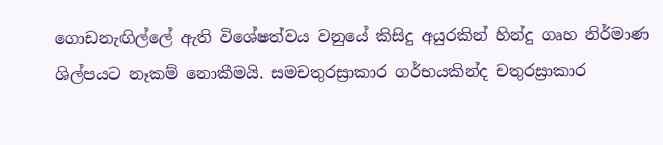ගොඩනැඟිල්ලේ ඇති විශේෂත්වය වනුයේ කිසිදු අයුරකින් හින්දු ගෘහ නිර්මාණ ශිල්පයට නෑකම් නොකීමයි. සමචතුරස්‍රාකාර ගර්භයකින්ද චතුරස්‍රාකාර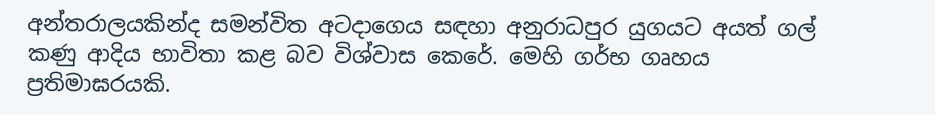අන්තරාලයකින්ද සමන්විත අටදාගෙය සඳහා අනුරාධපුර යුගයට අයත් ගල් කණු ආදිය භාවිතා කළ බව විශ්වාස කෙරේ. මෙහි ගර්භ ගෘහය ප්‍රතිමාඝරයකි.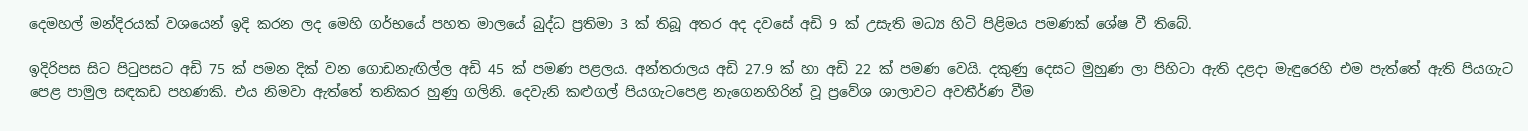දෙමහල් මන්දිරයක් වශයෙන් ඉදි කරන ලද මෙහි ගර්භයේ පහත මාලයේ බුද්ධ ප්‍රතිමා 3 ක් තිබූ අතර අද දවසේ අඩි 9 ක් උසැති මධ්‍ය හිටි පිළිමය පමණක් ශේෂ වී තිබේ.

ඉදිරිපස සිට පිටුපසට අඩි 75 ක් පමන දික් වන ගොඩනැඟිල්ල අඩි 45 ක් පමණ පළලය. අන්තරාලය අඩි 27.9 ක් හා අඩි 22 ක් පමණ වෙයි. දකුණු දෙසට මුහුණ ලා පිහිටා ඇති දළදා මැඳුරෙහි එම පැත්තේ ඇති පියගැට පෙළ පාමුල සඳකඩ පහණකි. එය නිමවා ඇත්තේ තනිකර හුණු ගලිනි. දෙවැනි කළුගල් පියගැටපෙළ නැගෙනහිරින් වූ ප්‍රවේශ ශාලාවට අවතීර්ණ වීම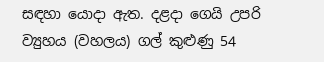සඳහා යොදා ඇත. දළදා ගෙයි උපරි ව්‍යුහය (වහලය) ගල් කුළුණු 54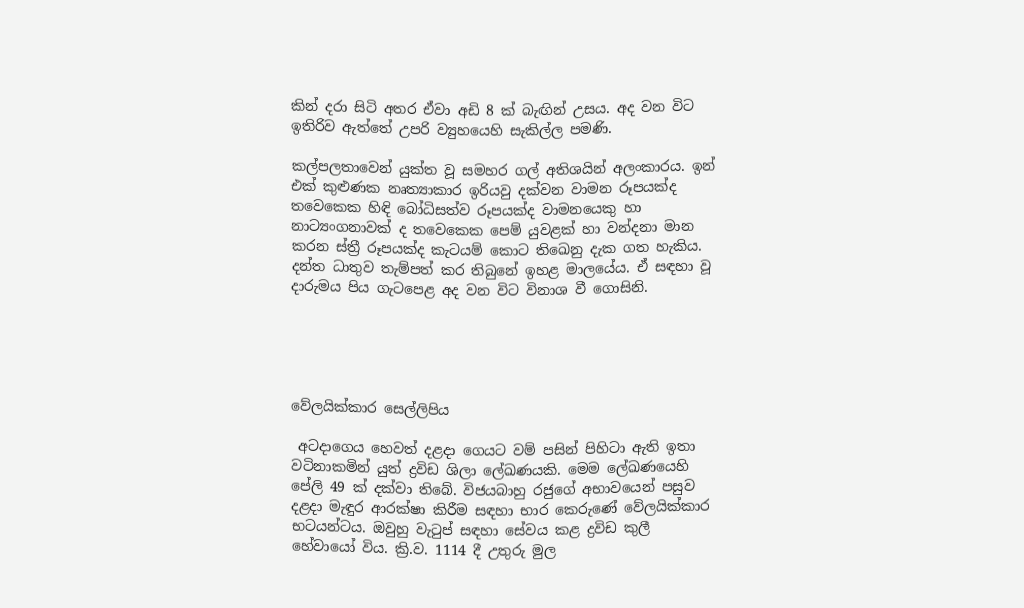කින් දරා සිටි අතර ඒවා අඩි 8 ක් බැඟින් උසය. අද වන විට ඉතිරිව ඇත්තේ උපරි ව්‍යුහයෙහි සැකිල්ල පමණි.

කල්පලතාවෙන් යුක්ත වූ සමහර ගල් අතිශයින් අලංකාරය. ඉන් එක් කුළුණක නෘත්‍යාකාර ඉරියවු දක්වන වාමන රූපයක්ද තවෙකෙක හිඳි බෝධිසත්ව රූපයක්ද වාමනයෙකු හා නාට්‍යංගනාවක් ද තවෙකෙක පෙම් යුවළක් හා වන්දනා මාන කරන ස්ත්‍රී රූපයක්ද කැටයම් කොට තිඛෙනු දැක ගත හැකිය. දන්ත ධාතුව තැම්පත් කර තිබුනේ ඉහළ මාලයේය. ඒ සඳහා වූ දාරුමය පිය ගැටපෙළ අද වන විට විනාශ වී ගොසිනි.





වේලයික්කාර සෙල්ලිපිය

 අටදාගෙය හෙවත් දළදා ගෙයට වම් පසින් පිහිටා ඇති ඉතා වටිනාකමින් යුත් ද්‍රවිඩ ශිලා ලේඛණයකි. මෙම ලේඛණයෙහි පේලි 49 ක් දක්වා තිබේ. විජයබාහු රජුගේ අභාවයෙන් පසුව දළදා මැඳුර ආරක්ෂා කිරීම සඳහා භාර කෙරුණේ වේලයික්කාර භටයන්ටය. ඔවුහු වැටුප් සඳහා සේවය කළ ද්‍රවිඩ කුලී හේවායෝ විය. ක්‍රි.ව. 1114 දී උතුරු මුල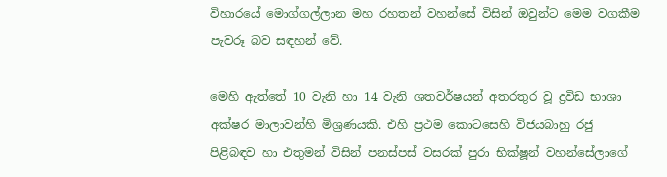විහාරයේ මොග්ගල්ලාන මහ රහතන් වහන්සේ විසින් ඔවුන්ට මෙම වගකීම පැවරූ බව සඳහන් වේ.

මෙහි ඇත්තේ 10 වැනි හා 14 වැනි ශතවර්ෂයන් අතරතුර වූ ද්‍රවිඩ භාශා අක්ෂර මාලාවන්හි මිශ්‍රණයකි. එහි ප්‍රථම කොටසෙහි විජයබාහු රජු පිළිබඳව හා එතුමන් විසින් පනස්පස් වසරක් පුරා භික්ෂූන් වහන්සේලාගේ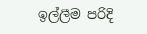ඉල්ලීම පරිදි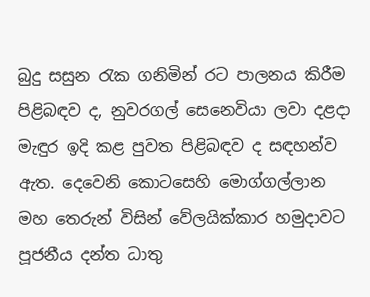බුදු සසුන රැක ගනිමින් රට පාලනය කිරීම පිළිබඳව ද, නුවරගල් සෙනෙවියා ලවා දළදා මැඳුර ඉදි කළ පුවත පිළිබඳව ද සඳහන්ව ඇත. දෙවෙනි කොටසෙහි මොග්ගල්ලාන මහ තෙරුන් විසින් වේලයික්කාර හමුදාවට පූජනීය දන්ත ධාතු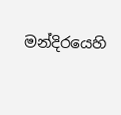මන්දිරයෙහි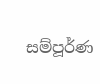සම්පූර්ණ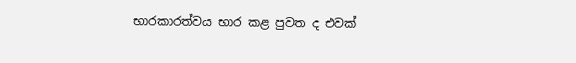භාරකාරත්වය භාර කළ පුවත ද එවක්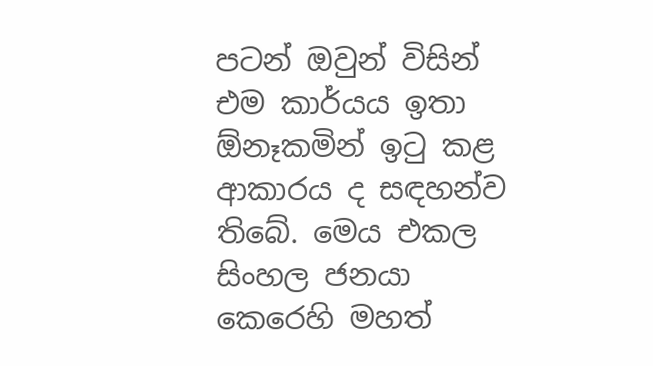පටන් ඔවුන් විසින් එම කාර්යය ඉතා ඕනෑකමින් ඉටු කළ ආකාරය ද සඳහන්ව තිබේ. මෙය එකල සිංහල ජනයා කෙරෙහි මහත්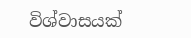විශ්වාසයක්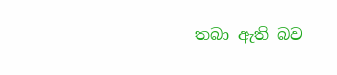තබා ඇති බව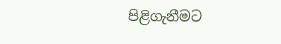පිළිගැනීමට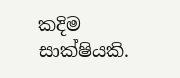කදිම සාක්ෂියකි.